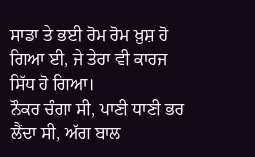ਸਾਡਾ ਤੇ ਭਈ ਰੋਮ ਰੋਮ ਖ਼ੁਸ਼ ਹੋ ਗਿਆ ਈ, ਜੇ ਤੇਰਾ ਵੀ ਕਾਰਜ ਸਿੱਧ ਹੋ ਗਿਆ।
ਨੌਕਰ ਚੰਗਾ ਸੀ, ਪਾਣੀ ਧਾਣੀ ਭਰ ਲੈਂਦਾ ਸੀ, ਅੱਗ ਬਾਲ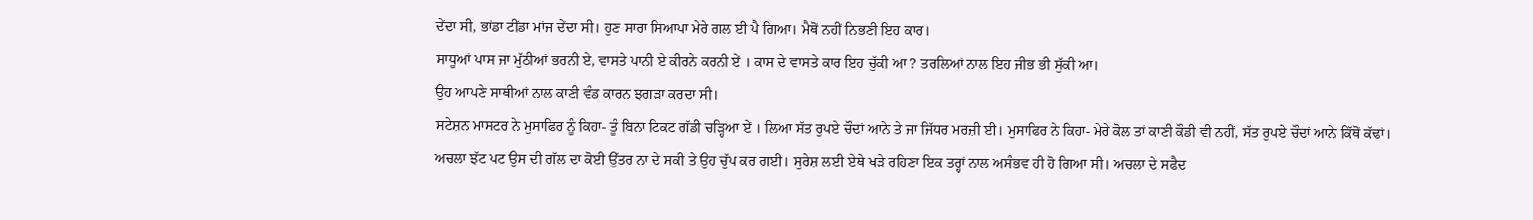ਦੇਂਦਾ ਸੀ, ਭਾਂਡਾ ਟੀਂਡਾ ਮਾਂਜ ਦੇਂਦਾ ਸੀ। ਹੁਣ ਸਾਰਾ ਸਿਆਪਾ ਮੇਰੇ ਗਲ ਈ ਪੈ ਗਿਆ। ਮੈਥੋਂ ਨਹੀਂ ਨਿਭਣੀ ਇਹ ਕਾਰ।
ਸਾਧੂਆਂ ਪਾਸ ਜਾ ਮੁੱਠੀਆਂ ਭਰਨੀ ਏ, ਵਾਸਤੇ ਪਾਨੀ ਏ ਕੀਰਨੇ ਕਰਨੀ ਏਂ । ਕਾਸ ਦੇ ਵਾਸਤੇ ਕਾਰ ਇਹ ਚੁੱਕੀ ਆ ? ਤਰਲਿਆਂ ਨਾਲ ਇਹ ਜੀਭ ਭੀ ਸੁੱਕੀ ਆ।
ਉਹ ਆਪਣੇ ਸਾਥੀਆਂ ਨਾਲ ਕਾਣੀ ਵੰਡ ਕਾਰਨ ਝਗੜਾ ਕਰਦਾ ਸੀ।
ਸਟੇਸ਼ਨ ਮਾਸਟਰ ਨੇ ਮੁਸਾਫਿਰ ਨੂੰ ਕਿਹਾ- ਤੂੰ ਬਿਨਾ ਟਿਕਟ ਗੱਡੀ ਚੜ੍ਹਿਆ ਏਂ । ਲਿਆ ਸੱਤ ਰੁਪਏ ਚੌਦਾਂ ਆਨੇ ਤੇ ਜਾ ਜਿੱਧਰ ਮਰਜ਼ੀ ਈ। ਮੁਸਾਫਿਰ ਨੇ ਕਿਹਾ- ਮੇਰੇ ਕੋਲ ਤਾਂ ਕਾਣੀ ਕੌਡੀ ਵੀ ਨਹੀਂ, ਸੱਤ ਰੁਪਏ ਚੌਦਾਂ ਆਨੇ ਕਿੱਥੋਂ ਕੱਢਾਂ।
ਅਚਲਾ ਝੱਟ ਪਟ ਉਸ ਦੀ ਗੱਲ ਦਾ ਕੋਈ ਉੱਤਰ ਨਾ ਦੇ ਸਕੀ ਤੇ ਉਹ ਚੁੱਪ ਕਰ ਗਈ। ਸੁਰੇਸ਼ ਲਈ ਏਥੇ ਖੜੇ ਰਹਿਣਾ ਇਕ ਤਰ੍ਹਾਂ ਨਾਲ ਅਸੰਭਵ ਹੀ ਹੋ ਗਿਆ ਸੀ। ਅਚਲਾ ਦੇ ਸਫੈਦ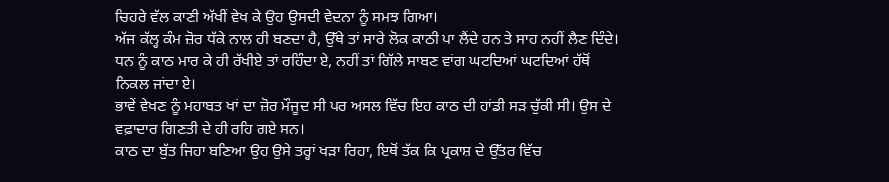ਚਿਹਰੇ ਵੱਲ ਕਾਣੀ ਅੱਖੀਂ ਵੇਖ ਕੇ ਉਹ ਉਸਦੀ ਵੇਦਨਾ ਨੂੰ ਸਮਝ ਗਿਆ।
ਅੱਜ ਕੱਲ੍ਹ ਕੰਮ ਜ਼ੋਰ ਧੱਕੇ ਨਾਲ ਹੀ ਬਣਦਾ ਹੈ, ਉੱਥੇ ਤਾਂ ਸਾਰੇ ਲੋਕ ਕਾਠੀ ਪਾ ਲੈਂਦੇ ਹਨ ਤੇ ਸਾਹ ਨਹੀਂ ਲੈਣ ਦਿੰਦੇ।
ਧਨ ਨੂੰ ਕਾਠ ਮਾਰ ਕੇ ਹੀ ਰੱਖੀਏ ਤਾਂ ਰਹਿੰਦਾ ਏ, ਨਹੀਂ ਤਾਂ ਗਿੱਲੇ ਸਾਬਣ ਵਾਂਗ ਘਟਦਿਆਂ ਘਟਦਿਆਂ ਹੱਥੋਂ ਨਿਕਲ ਜਾਂਦਾ ਏ।
ਭਾਵੇਂ ਵੇਖਣ ਨੂੰ ਮਹਾਬਤ ਖਾਂ ਦਾ ਜ਼ੋਰ ਮੌਜੂਦ ਸੀ ਪਰ ਅਸਲ ਵਿੱਚ ਇਹ ਕਾਠ ਦੀ ਹਾਂਡੀ ਸੜ ਚੁੱਕੀ ਸੀ। ਉਸ ਦੇ ਵਫ਼ਾਦਾਰ ਗਿਣਤੀ ਦੇ ਹੀ ਰਹਿ ਗਏ ਸਨ।
ਕਾਠ ਦਾ ਬੁੱਤ ਜਿਹਾ ਬਣਿਆ ਉਹ ਉਸੇ ਤਰ੍ਹਾਂ ਖੜਾ ਰਿਹਾ, ਇਥੋਂ ਤੱਕ ਕਿ ਪ੍ਰਕਾਸ਼ ਦੇ ਉੱਤਰ ਵਿੱਚ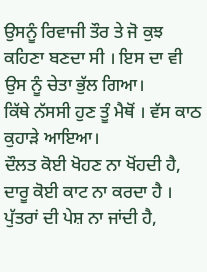ਉਸਨੂੰ ਰਿਵਾਜੀ ਤੌਰ ਤੇ ਜੋ ਕੁਝ ਕਹਿਣਾ ਬਣਦਾ ਸੀ । ਇਸ ਦਾ ਵੀ ਉਸ ਨੂੰ ਚੇਤਾ ਭੁੱਲ ਗਿਆ।
ਕਿੱਥੇ ਨੱਸਸੀ ਹੁਣ ਤੂੰ ਮੈਥੋਂ । ਵੱਸ ਕਾਠ ਕੁਹਾੜੇ ਆਇਆ।
ਦੌਲਤ ਕੋਈ ਖੋਹਣ ਨਾ ਖੋਂਹਦੀ ਹੈ, ਦਾਰੂ ਕੋਈ ਕਾਟ ਨਾ ਕਰਦਾ ਹੈ । ਪੁੱਤਰਾਂ ਦੀ ਪੇਸ਼ ਨਾ ਜਾਂਦੀ ਹੈ,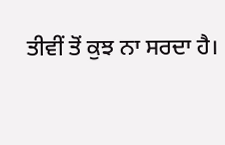ਤੀਵੀਂ ਤੋਂ ਕੁਝ ਨਾ ਸਰਦਾ ਹੈ।